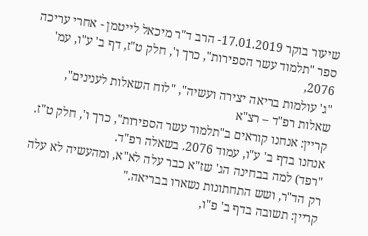שיעור בוקר 17.01.2019- הרב ד"ר מיכאל לייטמן - אחרי עריכה
ספר "תלמוד עשר הספירות", כרך ו', חלק ט"ז, דף ב' ע"ו, עמ' 2076,
"ג' עולמות בריאה יצירה ועשיה", "לוח השאלות לענינים",
שאלות רפ"ד – רצ"א
קריין: אנחנו קוראים ב"תלמוד עשר הספירות", כרך ו', חלק ט"ז. אנחנו בדף ב' ע"ו, עמוד 2076. בשאלה רפ"ד.
"רפד) למה בבחינה הג' שז"א כבר עלה לא"א, ומהעשיה לא עלה רק הד"ר, ושש התחתונות נשארו בבריאה."
קריין: תשובה בדף ב' פ"ו,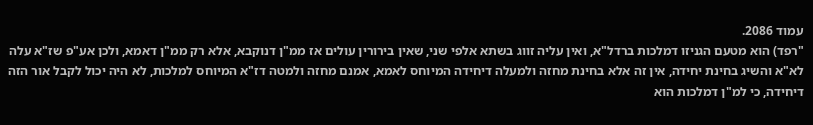עמוד 2086.
"רפד) הוא מטעם הגניזו דמלכות ברדל"א, ואין עליה זווג בשתא אלפי שני, שאין בירורין עולים אז ממ"ן דנוקבא, אלא רק ממ"ן דאמא, ולכן אע"פ שז"א עלה לא"א והשיג בחינת יחידה, אין זה אלא בחינת מחזה ולמעלה דיחידה המיוחס לאמא, אמנם מחזה ולמטה דז"א המיוחס למלכות, לא היה יכול לקבל אור הזה דיחידה, כי למ"ן דמלכות הוא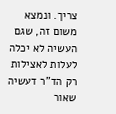צריך. ונמצא משום זה, שגם העשיה לא יכלה לעלות לאצילות רק הד"ר דעשיה שאור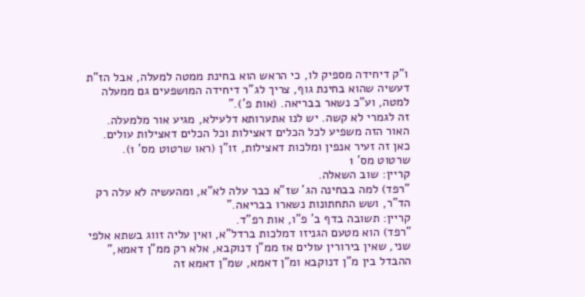ו"ק דיחידה מספיק לו, כי הראש הוא בחינת ממטה למעלה, אבל הז"ת דעשיה שהוא בחינת גוף, צריך לג"ר דיחידה המושפעים גם ממעלה למטה, וע"כ נשאר בבריאה. (אות פ')."
זה לגמרי לא קשה. יש לנו אתערותא דלעילא, מגיע אור מלמעלה. האור הזה משפיע לכל הכלים דאצילות וכל הכלים דאצילות עולים. כאן זה זעיר אנפין ומלכות דאצילות, זו"ן (ראו שרטוט מס' 1).
שרטוט מס' 1
קריין: שוב השאלה.
"רפד) למה בבחינה הג' שז"א כבר עלה לא"א, ומהעשיה לא עלה רק הד"ר, ושש התחתונות נשארו בבריאה."
קריין: תשובה בדף ב' פ"ו, אות רפ"ד.
"רפד) הוא מטעם הגניזו דמלכות ברדל"א, ואין עליה זווג בשתא אלפי שני, שאין בירורין עולים אז ממ"ן דנוקבא, אלא רק ממ"ן דאמא," ההבדל בין מ"ן דנוקבא ומ"ן דאמא, שמ"ן דאמא זה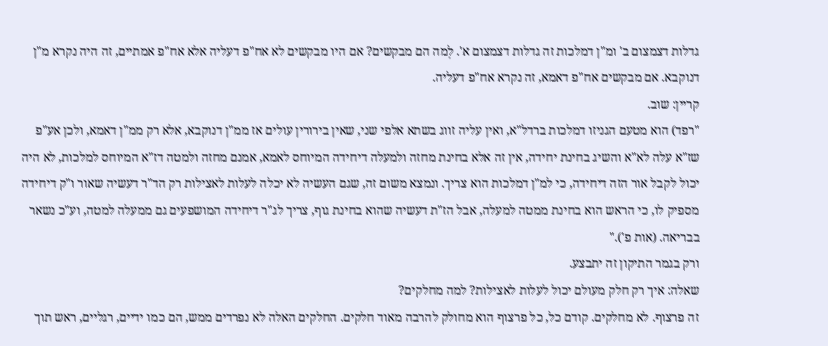גדלות דצמצום ב' ומ"ן דמלכות זה גדלות דצמצום א'. לְמה הם מבקשים? אם היו מבקשים לא אח"פ דעליה אלא אח"פ אמתיים, זה היה נקרא מ"ן דנוקבא. אם מבקשים אח"פ דאמא, זה נקרא אח"פ דעליה.
קריין: שוב.
"רפד) הוא מטעם הגניזו דמלכות ברדל"א, ואין עליה זווג בשתא אלפי שני, שאין בירורין עולים אז ממ"ן דנוקבא, אלא רק ממ"ן דאמא, ולכן אע"פ שז"א עלה לא"א והשיג בחינת יחידה, אין זה אלא בחינת מחזה ולמעלה דיחידה המיוחס לאמא, אמנם מחזה ולמטה דז"א המיוחס למלכות, לא היה יכול לקבל אור הזה דיחידה, כי למ"ן דמלכות הוא צריך. ונמצא משום זה, שגם העשיה לא יכלה לעלות לאצילות רק הד"ר דעשיה שאור ו"ק דיחידה מספיק לו, כי הראש הוא בחינת ממטה למעלה, אבל הז"ת דעשיה שהוא בחינת גוף, צריך לג"ר דיחידה המושפעים גם ממעלה למטה, וע"כ נשאר בבריאה. (אות פ')."
ורק בגמר התיקון זה יתבצע.
שאלה: איך רק חלק מעולם יכול לעלות לאצילות? למה מחלקים?
זה פרצוף. לא מחלקים. קודם כל, כל פרצוף הוא מחולק להרבה מאוד חלקים. החלקים האלה לא נפרדים ממש, הם כמו ידיים, רגליים, ראש תוך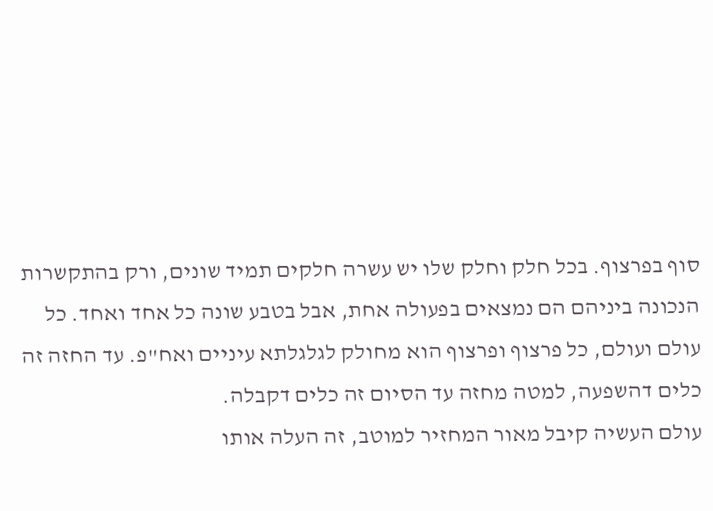סוף בפרצוף. בכל חלק וחלק שלו יש עשרה חלקים תמיד שונים, ורק בהתקשרות הנכונה ביניהם הם נמצאים בפעולה אחת, אבל בטבע שונה כל אחד ואחד. כל עולם ועולם, כל פרצוף ופרצוף הוא מחולק לגלגלתא עיניים ואח"פ. עד החזה זה כלים דהשפעה, למטה מחזה עד הסיום זה כלים דקבלה.
עולם העשיה קיבל מאור המחזיר למוטב, זה העלה אותו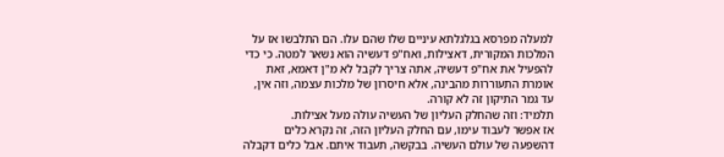למעלה מפרסא בגלגלתא עיניים שלו שהם עלו. הם התלבשו אז על המלכות המקורית, דאצילות, ואח"פ דעשיה הוא נשאר למטה. כי כדי להפעיל את אח"פ דעשיה, אתה צריך לקבל לא מ"ן דאמא, זאת אומרת התעוררות מהבינה, אלא חיסרון של מלכות עצמה, וזה אין, עד גמר התיקון זה לא קורה.
תלמיד: וזה שהחלק העליון של העשיה עולה מעל אצילות.
אז אפשר לעבוד עימו, עם החלק העליון הזה, זה נקרא כלים דהשפעה של עולם העשיה. בבקשה, תעבוד איתם. אבל כלים דקבלה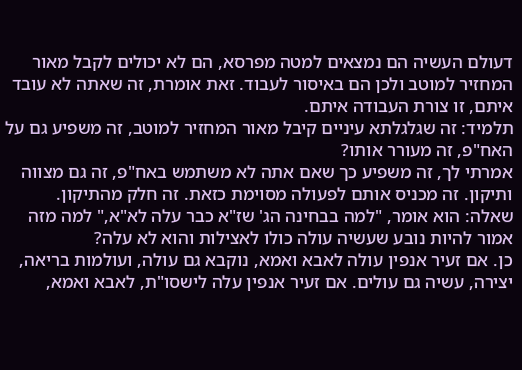דעולם העשיה הם נמצאים למטה מפרסא, הם לא יכולים לקבל מאור המחזיר למוטב ולכן הם באיסור לעבוד. זאת אומרת, זה שאתה לא עובד איתם, זו צורת העבודה איתם.
תלמיד: זה שגלגלתא עיניים קיבל מאור המחזיר למוטב, זה משפיע גם על האח"פ, זה מעורר אותו?
אמרתי לך, זה משפיע כך שאם אתה לא משתמש באח"פ, זה גם מצווה ותיקון. זה מכניס אותם לפעולה מסוימת כזאת. זה חלק מהתיקון.
שאלה: הוא אומר, "למה בבחינה הג' שז"א כבר עלה לא"א," למה מזה אמור להיות נובע שעשיה עולה כולו לאצילות והוא לא עלה?
כן. אם זעיר אנפין עולה לאבא ואמא, נוקבא גם עולה, ועולמות בריאה, יצירה, עשיה גם עולים. אם זעיר אנפין עלה לישסו"ת, לאבא ואמא,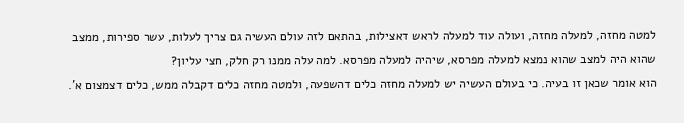למטה מחזה, למעלה מחזה, ועולה עוד למעלה לראש דאצילות, בהתאם לזה עולם העשיה גם צריך לעלות, עשר ספירות, ממצב שהוא היה למצב שהוא נמצא למעלה מפרסא, שיהיה למעלה מפרסא. למה עלה ממנו רק חלק, חצי עליון?
הוא אומר שכאן זו בעיה. כי בעולם העשיה יש למעלה מחזה כלים דהשפעה, ולמטה מחזה כלים דקבלה ממש, כלים דצמצום א'.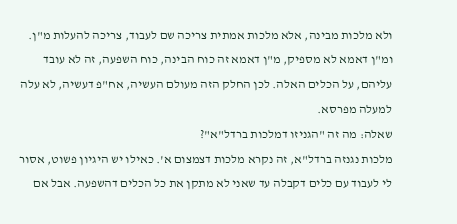ולא מלכות מבינה, אלא מלכות אמתית צריכה שם לעבוד, צריכה להעלות מ"ן. ומ"ן דאמא לא מספיק, מ"ן דאמא זה כוח הבינה, כוח השפעה, זה לא עובד עליהם, על הכלים האלה. לכן החלק הזה מעולם העשיה, אח"פ דעשיה, לא עלה למעלה מפרסא.
שאלה: מה זה "הגניזו דמלכות ברדל"א"?
מלכות נגנזה ברדל"א, זה נקרא מלכות דצמצום א'. כאילו יש היגיון פשוט, אסור לי לעבוד עם כלים דקבלה עד שאני לא מתקן את כל הכלים דהשפעה. אבל אם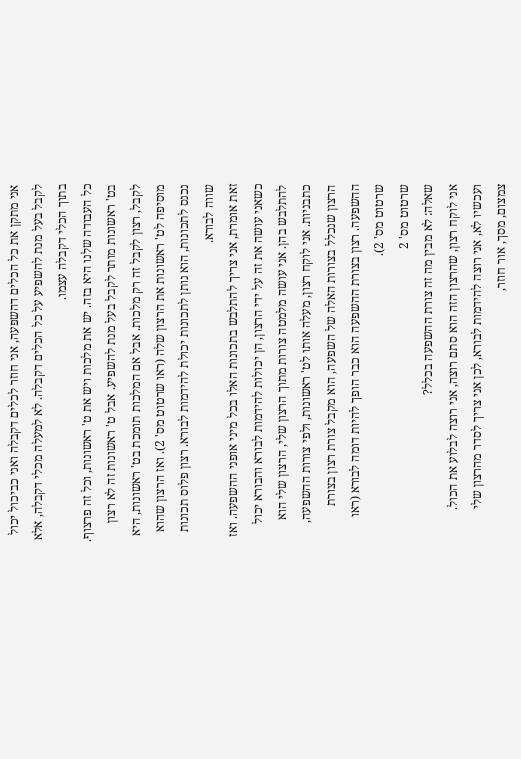אני מתקן את כל הכלים דהשפעה, אני חוזר לכלים דקבלה ואני כביכול יכול לקבל בעל מנת להשפיע על כל הכלים דקבלה. לא למעלה מכלי דקבלה, אלא בתוך הכלי דקבלה עצמו.
כל העבודה שלנו היא בזה. יש את מלכות ויש את ט' ראשונות, וכל זה פרצוף. בט' ראשונות מותר לקבל בעל מנת להשפיע. אבל ט' ראשונות זה לא רצון לקבל, רצון לקבל זה רק מלכות. אבל אם המלכות תומכת בט' ראשונות, היא מוסיפה לט' ראשונות את הרצון שלה (ראו שרטוט מס' 2). ואז הרצון שהוא נכנס לתכונות, הוא נותן לתכונות יכולת להידמות לבורא. רצון פלוס תכונות שווה לבורא.
זאת אומרת, אני צריך להתלבש בתכונות האלו בכל מיני אופני ההשפעה. ואז כשאני עושה את זה על ידי הרצון, הן יכולות להידמות לבורא והבורא יכול להתלבש בהן. אני עושה מלמטה צורות מתוך הרצון שלי, הרצון שלי הוא כתבניות. אני לוקח רצון, מעלה אותו לט' ראשונות, ולפי צורות ההשפעה, הרצון שנכלל בצורות האלה של השפעה, הוא מקבל צורת רצון בצורת ההשפעה. רצון בצורת ההשפעה הוא כבר הופך להיות דומה לבורא (ראו שרטוט מס' 2).
שרטוט מס' 2
שאלה: לא מבין מה זה צורת ההשפעה בכלל?
אני לוקח רצון, שהרצון הזה הוא סתם רוצה, אני רוצה לבלוע את הכול. ועכשיו לא, אני רוצה להידמות לבורא, לכן אני צריך לסדר מהרצון שלי צמצום, מסך, אור חוזר,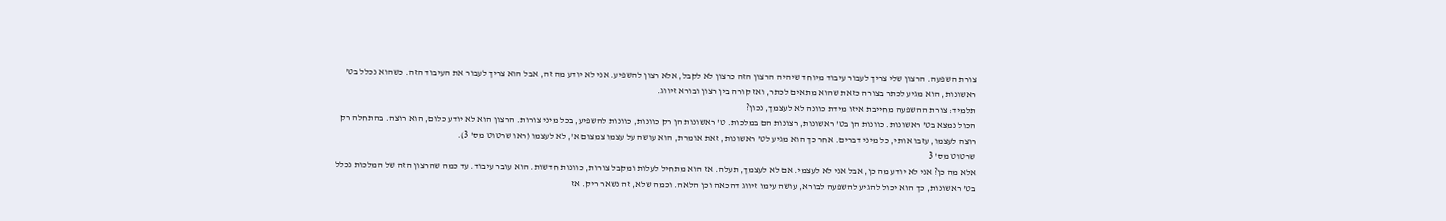צורת השפעה. הרצון שלי צריך לעבור עיבוד מיוחד שיהיה הרצון הזה כרצון לא לקבל, אלא רצון להשפיע. אני לא יודע מה זה, אבל הוא צריך לעבור את העיבוד הזה. כשהוא נכלל בט' ראשונות, הוא מגיע לכתר בצורה כזאת שהוא מתאים לכתר, ואז קורה בין רצון ובורא זיווג.
תלמיד: צורת ההשפעה מחייבת איזו מידת כוונה לא לעצמך, נכון?
הכול נמצא בט' ראשונות. כוונות הן בט' ראשונות, רצונות הם במלכות. ט' ראשונות הן רק כוונות, כוונות להשפיע, בכל מיני צורות. הרצון הוא לא יודע כלום, הוא רוצה. בהתחלה רק רוצה לעצמו, עזבו אותי, כל מיני דברים. אחר כך הוא מגיע לט' ראשונות, זאת אומרת, הוא עושה על עצמו צמצום א', לא לעצמו (ראו שרטוט מס' 3).
שרטוט מס' 3
אלא מה כן? אני לא יודע מה כן, אבל אני לא לעצמי. אם לא לעצמך, תעלה. אז הוא מתחיל לעלות ומקבל צורות, כוונות חדשות. הוא עובר עיבוד. עד כמה שהרצון הזה של המלכות נכלל בט' ראשונות, כך הוא יכול להגיע להשפעה לבורא, עושה עימו זיווג דהכאה וכן הלאה. וכמה שלא, זה נשאר ריק. אז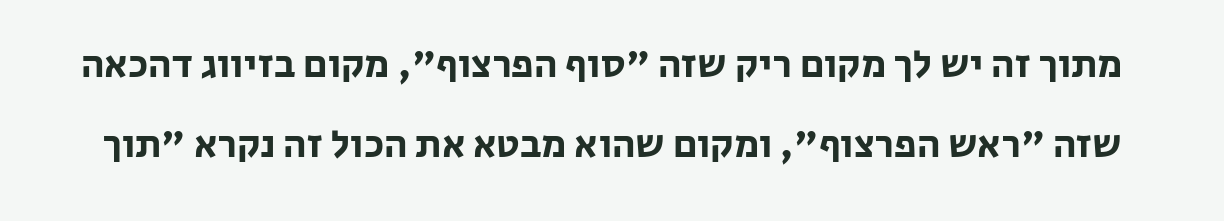מתוך זה יש לך מקום ריק שזה "סוף הפרצוף", מקום בזיווג דהכאה שזה "ראש הפרצוף", ומקום שהוא מבטא את הכול זה נקרא "תוך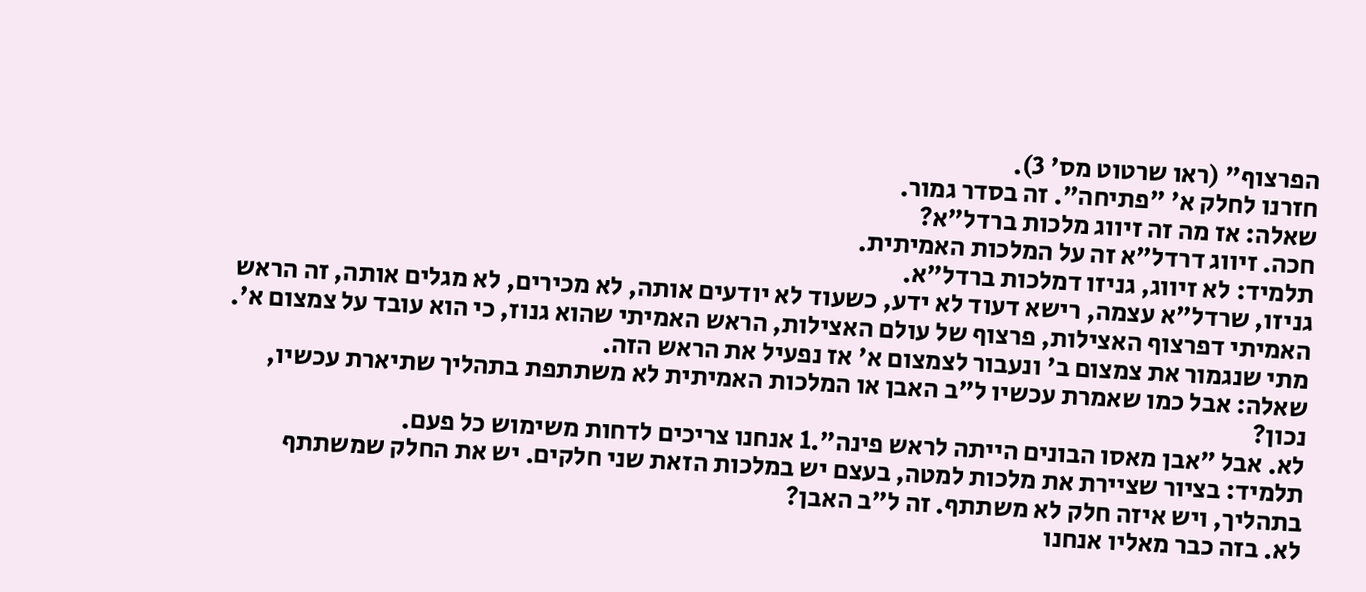הפרצוף" (ראו שרטוט מס' 3).
חזרנו לחלק א' "פתיחה". זה בסדר גמור.
שאלה: אז מה זה זיווג מלכות ברדל"א?
חכה. זיווג דרדל"א זה על המלכות האמיתית.
תלמיד: לא זיווג, גניזו דמלכות ברדל"א.
גניזו, שרדל"א עצמה, רישא דעוד לא ידע, כשעוד לא יודעים אותה, לא מכירים, לא מגלים אותה, זה הראש האמיתי דפרצוף האצילות, פרצוף של עולם האצילות, הראש האמיתי שהוא גנוז, כי הוא עובד על צמצום א'. מתי שנגמור את צמצום ב' ונעבור לצמצום א' אז נפעיל את הראש הזה.
שאלה: אבל כמו שאמרת עכשיו ל"ב האבן או המלכות האמיתית לא משתתפת בתהליך שתיארת עכשיו, נכון?
לא. אבל "אבן מאסו הבונים הייתה לראש פינה".1 אנחנו צריכים לדחות משימוש כל פעם.
תלמיד: בציור שציירת את מלכות למטה, בעצם יש במלכות הזאת שני חלקים. יש את החלק שמשתתף בתהליך, ויש איזה חלק לא משתתף. זה ל"ב האבן?
לא. בזה כבר מאליו אנחנו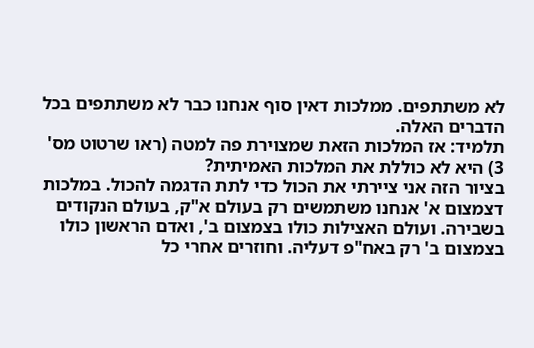לא משתתפים. ממלכות דאין סוף אנחנו כבר לא משתתפים בכל הדברים האלה.
תלמיד: אז המלכות הזאת שמצוירת פה למטה (ראו שרטוט מס' 3) היא לא כוללת את המלכות האמיתית?
בציור הזה אני ציירתי את הכול כדי לתת הדגמה להכול. במלכות דצמצום א' אנחנו משתמשים רק בעולם א"ק, בעולם הנקודים בשבירה. ועולם האצילות כולו בצמצום ב', ואדם הראשון כולו בצמצום ב' רק באח"פ דעליה. וחוזרים אחרי כל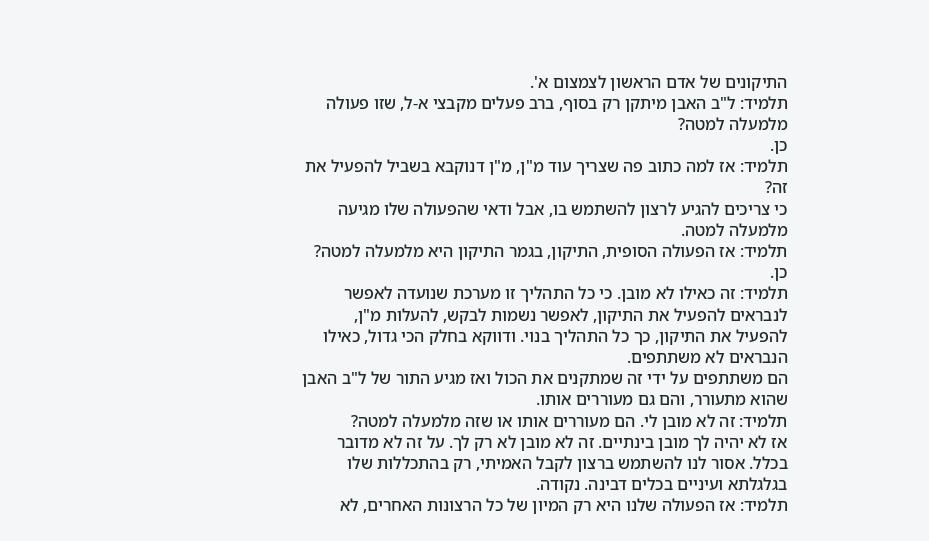התיקונים של אדם הראשון לצמצום א'.
תלמיד: ל"ב האבן מיתקן רק בסוף, ברב פעלים מקבצי א-ל, שזו פעולה מלמעלה למטה?
כן.
תלמיד: אז למה כתוב פה שצריך עוד מ"ן, מ"ן דנוקבא בשביל להפעיל את זה?
כי צריכים להגיע לרצון להשתמש בו, אבל ודאי שהפעולה שלו מגיעה מלמעלה למטה.
תלמיד: אז הפעולה הסופית, התיקון, בגמר התיקון היא מלמעלה למטה?
כן.
תלמיד: זה כאילו לא מובן. כי כל התהליך זו מערכת שנועדה לאפשר לנבראים להפעיל את התיקון, לאפשר נשמות לבקש, להעלות מ"ן, להפעיל את התיקון, כך כל התהליך בנוי. ודווקא בחלק הכי גדול, כאילו הנבראים לא משתתפים.
הם משתתפים על ידי זה שמתקנים את הכול ואז מגיע התור של ל"ב האבן שהוא מתעורר, והם גם מעוררים אותו.
תלמיד: זה לא מובן לי. הם מעוררים אותו או שזה מלמעלה למטה?
אז לא יהיה לך מובן בינתיים. זה לא מובן לא רק לך. על זה לא מדובר בכלל. אסור לנו להשתמש ברצון לקבל האמיתי, רק בהתכללות שלו בגלגלתא ועיניים בכלים דבינה. נקודה.
תלמיד: אז הפעולה שלנו היא רק המיון של כל הרצונות האחרים, לא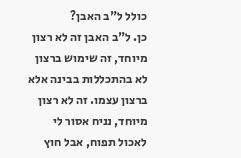כולל ל"ב האבן?
כן. ל"ב האבן זה לא רצון מיוחד, זה שימוש ברצון לא בהתכללות בבינה אלא ברצון עצמו. זה לא רצון מיוחד, נניח אסור לי לאכול תפוח, אבל חוץ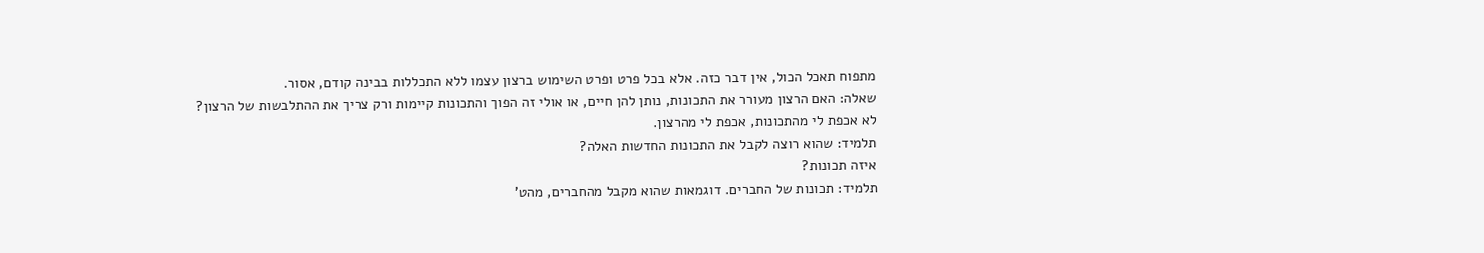מתפוח תאכל הכול, אין דבר כזה. אלא בכל פרט ופרט השימוש ברצון עצמו ללא התכללות בבינה קודם, אסור.
שאלה: האם הרצון מעורר את התכונות, נותן להן חיים, או אולי זה הפוך והתכונות קיימות ורק צריך את ההתלבשות של הרצון?
לא אכפת לי מהתכונות, אכפת לי מהרצון.
תלמיד: שהוא רוצה לקבל את התכונות החדשות האלה?
איזה תכונות?
תלמיד: תכונות של החברים. דוגמאות שהוא מקבל מהחברים, מהט'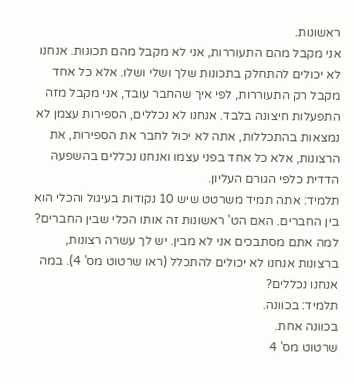ראשונות.
אני מקבל מהם התעוררות, אני לא מקבל מהם תכונות. אנחנו לא יכולים להתחלק בתכונות שלך ושלי ושלו. אלא כל אחד מקבל רק התעוררות, לפי איך שהחבר עובד, אני מקבל מזה התפעלות חיצונה בלבד. אנחנו לא נכללים, הספירות עצמן לא נמצאות בהתכללות, אתה לא יכול לחבר את הספירות, את הרצונות, אלא כל אחד בפני עצמו ואנחנו נכללים בהשפעה הדדית כלפי הגורם העליון.
תלמיד: אתה תמיד משרטט שיש 10 נקודות בעיגול והכלי הוא בין החברים. האם הט' ראשונות זה אותו הכלי שבין החברים?
למה אתם מסתבכים אני לא מבין. יש לך עשרה רצונות, ברצונות אנחנו לא יכולים להתכלל (ראו שרטוט מס' 4). במה אנחנו נכללים?
תלמיד: בכוונה.
בכוונה אחת.
שרטוט מס' 4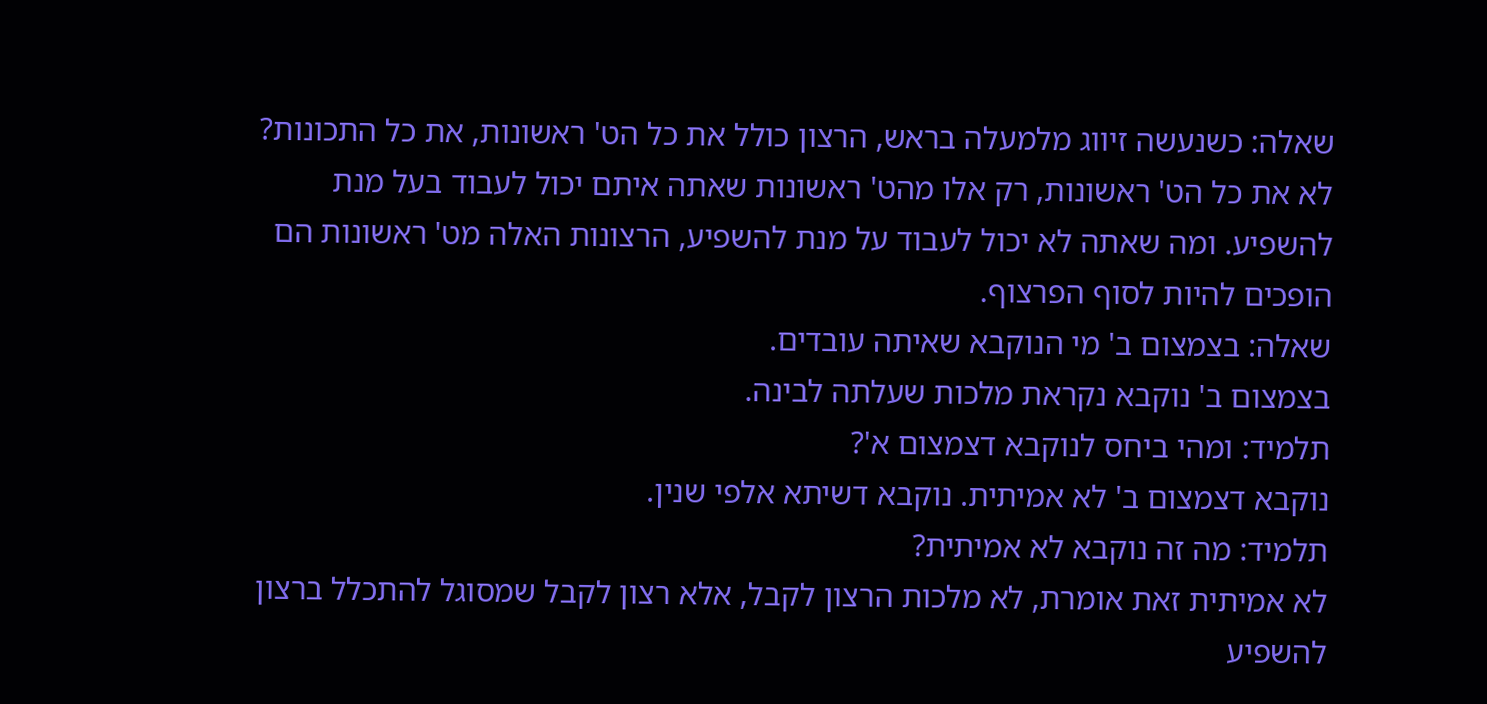שאלה: כשנעשה זיווג מלמעלה בראש, הרצון כולל את כל הט' ראשונות, את כל התכונות?
לא את כל הט' ראשונות, רק אלו מהט' ראשונות שאתה איתם יכול לעבוד בעל מנת להשפיע. ומה שאתה לא יכול לעבוד על מנת להשפיע, הרצונות האלה מט' ראשונות הם הופכים להיות לסוף הפרצוף.
שאלה: בצמצום ב' מי הנוקבא שאיתה עובדים.
בצמצום ב' נוקבא נקראת מלכות שעלתה לבינה.
תלמיד: ומהי ביחס לנוקבא דצמצום א'?
נוקבא דצמצום ב' לא אמיתית. נוקבא דשיתא אלפי שנין.
תלמיד: מה זה נוקבא לא אמיתית?
לא אמיתית זאת אומרת, לא מלכות הרצון לקבל, אלא רצון לקבל שמסוגל להתכלל ברצון להשפיע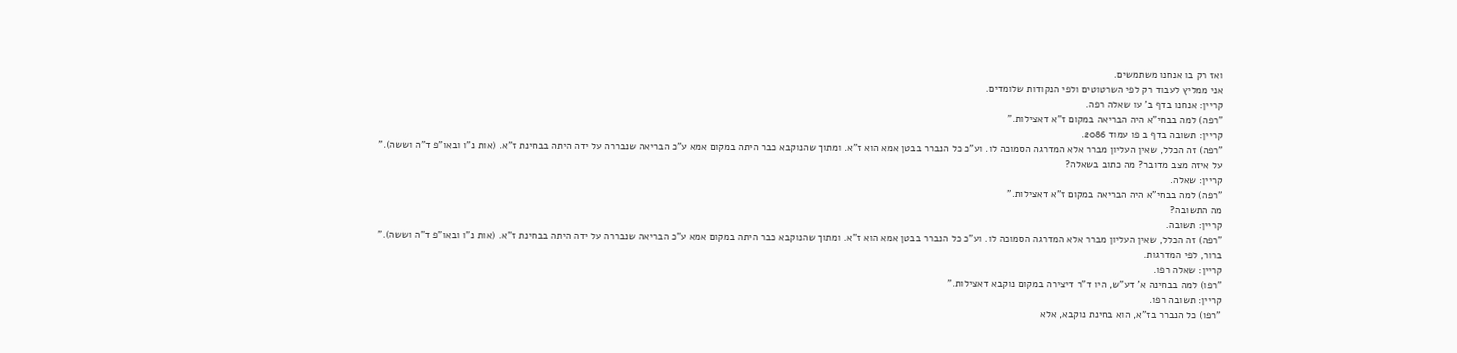ואז רק בו אנחנו משתמשים.
אני ממליץ לעבוד רק לפי השרטוטים ולפי הנקודות שלומדים.
קריין: אנחנו בדף ב' עו שאלה רפה.
"רפה) למה בבחי"א היה הבריאה במקום ז"א דאצילות."
קריין: תשובה בדף ב פו עמוד 2086.
"רפה) זה הכלל, שאין העליון מברר אלא המדרגה הסמוכה לו. וע"כ כל הנברר בבטן אמא הוא ז"א. ומתוך שהנוקבא כבר היתה במקום אמא ע"כ הבריאה שנבררה על ידה היתה בבחינת ז"א. (אות נ"ו ובאו"פ ד"ה וששה)."
על איזה מצב מדובר? מה כתוב בשאלה?
קריין: שאלה.
"רפה) למה בבחי"א היה הבריאה במקום ז"א דאצילות."
מה התשובה?
קריין: תשובה.
"רפה) זה הכלל, שאין העליון מברר אלא המדרגה הסמוכה לו. וע"כ כל הנברר בבטן אמא הוא ז"א. ומתוך שהנוקבא כבר היתה במקום אמא ע"כ הבריאה שנבררה על ידה היתה בבחינת ז"א. (אות נ"ו ובאו"פ ד"ה וששה)."
ברור, לפי המדרגות.
קריין: שאלה רפו.
"רפו) למה בבחינה א' דע"ש, היו ד"ר דיצירה במקום נוקבא דאצילות."
קריין: תשובה רפו.
"רפו) כל הנברר בז"א, הוא בחינת נוקבא, אלא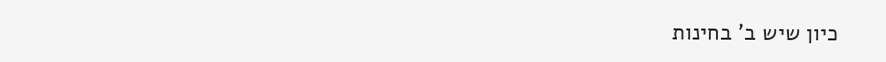כיון שיש ב' בחינות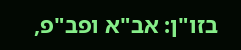בזו"ן: אב"א ופב"פ,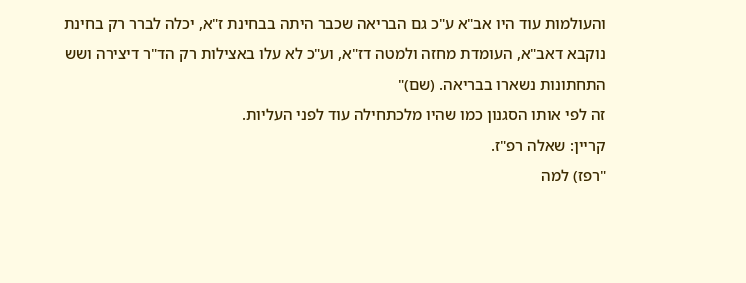והעולמות עוד היו אב"א ע"כ גם הבריאה שכבר היתה בבחינת ז"א, יכלה לברר רק בחינת נוקבא דאב"א, העומדת מחזה ולמטה דז"א, וע"כ לא עלו באצילות רק הד"ר דיצירה ושש התחתונות נשארו בבריאה. (שם)"
זה לפי אותו הסגנון כמו שהיו מלכתחילה עוד לפני העליות.
קריין: שאלה רפ"ז.
"רפז) למה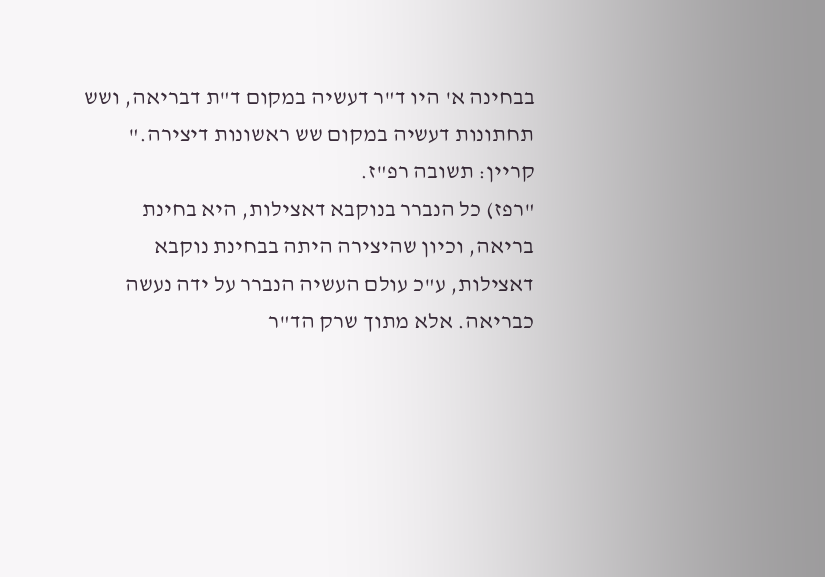בבחינה א' היו ד"ר דעשיה במקום ד"ת דבריאה, ושש תחתונות דעשיה במקום שש ראשונות דיצירה."
קריין: תשובה רפ"ז.
"רפז) כל הנברר בנוקבא דאצילות, היא בחינת בריאה, וכיון שהיצירה היתה בבחינת נוקבא דאצילות, ע"כ עולם העשיה הנברר על ידה נעשה כבריאה. אלא מתוך שרק הד"ר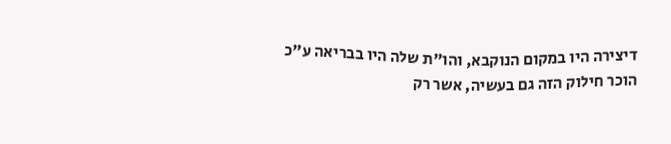דיצירה היו במקום הנוקבא, והו"ת שלה היו בבריאה ע"כ הוכר חילוק הזה גם בעשיה, אשר רק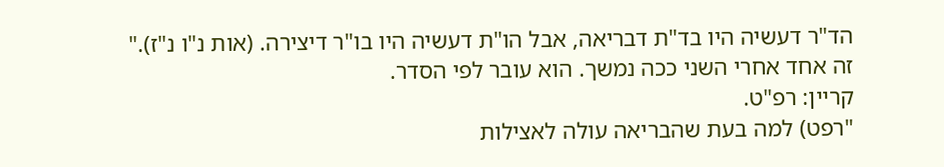הד"ר דעשיה היו בד"ת דבריאה, אבל הו"ת דעשיה היו בו"ר דיצירה. (אות נ"ו נ"ז)."
זה אחד אחרי השני ככה נמשך. הוא עובר לפי הסדר.
קריין: רפ"ט.
"רפט) למה בעת שהבריאה עולה לאצילות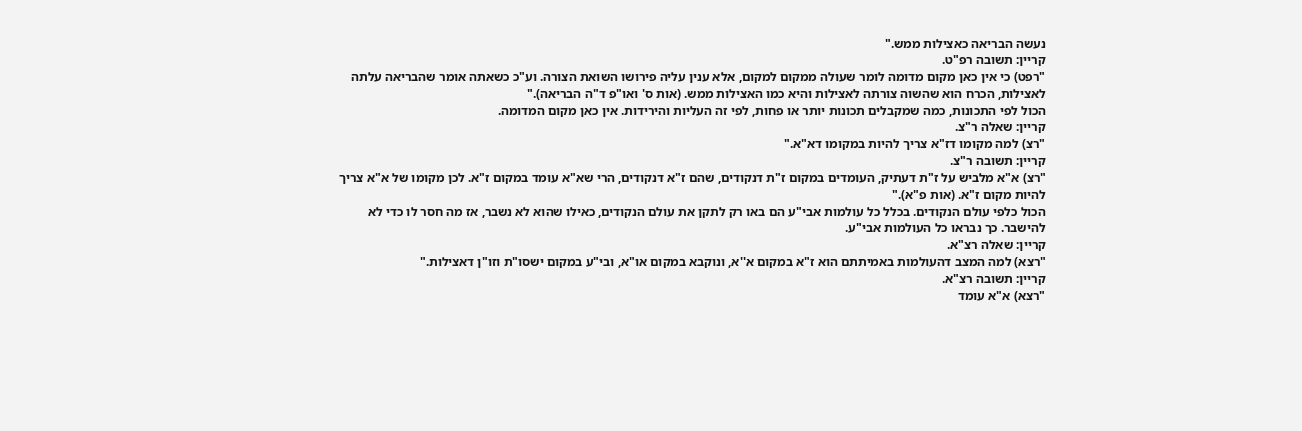נעשה הבריאה כאצילות ממש."
קריין: תשובה רפ"ט.
"רפט) כי אין כאן מקום מדומה לומר שעולה ממקום למקום, אלא ענין עליה פירושו השואת הצורה. וע"כ כשאתה אומר שהבריאה עלתה לאצילות, הכרח הוא שהשוה צורתה לאצילות והיא כמו האצילות ממש. (אות ס' ואו"פ ד"ה הבריאה)."
הכול לפי התכונות, כמה שמקבלים תכונות יותר או פחות, לפי זה העליות והירידות. אין כאן מקום המדומה.
קריין: שאלה ר"צ.
"רצ) למה מקומו דז"א צריך להיות במקומו דא"א."
קריין: תשובה ר"צ.
"רצ) א"א מלביש על ז"ת דעתיק, העומדים במקום ז"ת דנקודים, שהם ז"א דנקודים, הרי שא"א עומד במקום ז"א. לכן מקומו של א"א צריך להיות מקום ז"א. (אות פ"א)."
הכול כלפי עולם הנקודים. בכלל כל עולמות אבי"ע הם באו רק לתקן את עולם הנקודים, כאילו שהוא לא נשבר, אז מה חסר לו כדי לא להישבר. כך נבראו כל העולמות אבי"ע.
קריין: שאלה רצ"א.
"רצא) למה המצב דהעולמות באמיתתם הוא ז"א במקום א''א, ונוקבא במקום או"א, ובי"ע במקום ישסו"ת וזו"ן דאצילות."
קריין: תשובה רצ"א.
"רצא) א"א עומד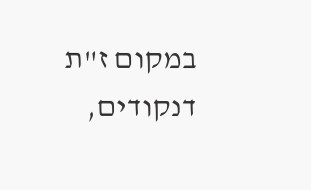במקום ז"ת דנקודים,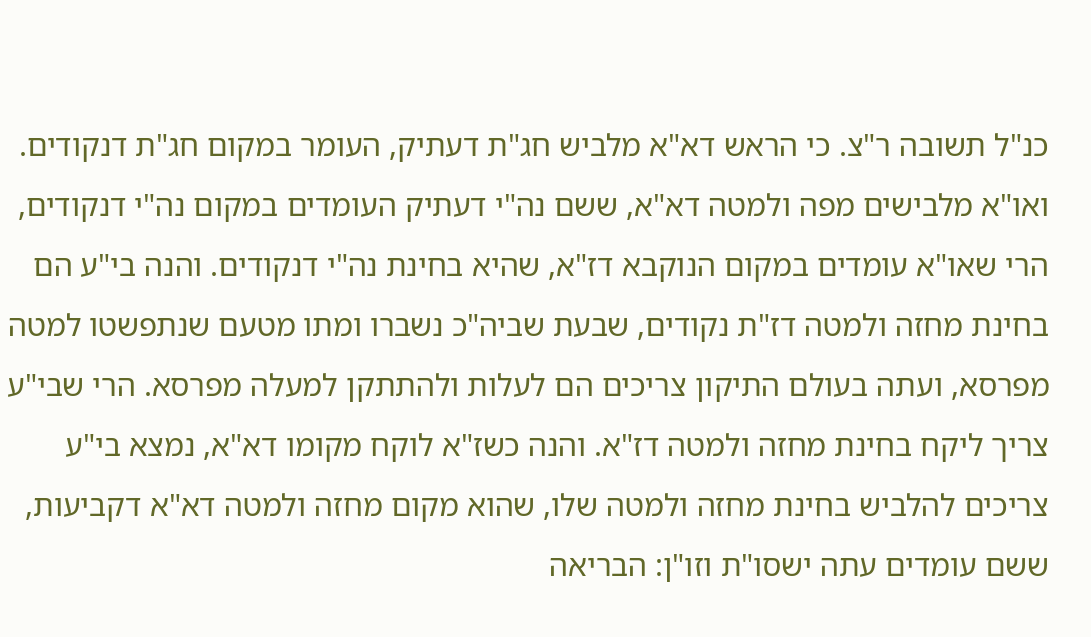כנ"ל תשובה ר"צ. כי הראש דא"א מלביש חג"ת דעתיק, העומר במקום חג"ת דנקודים. ואו"א מלבישים מפה ולמטה דא"א, ששם נה"י דעתיק העומדים במקום נה"י דנקודים, הרי שאו"א עומדים במקום הנוקבא דז"א, שהיא בחינת נה"י דנקודים. והנה בי"ע הם בחינת מחזה ולמטה דז"ת נקודים, שבעת שביה"כ נשברו ומתו מטעם שנתפשטו למטה מפרסא, ועתה בעולם התיקון צריכים הם לעלות ולהתתקן למעלה מפרסא. הרי שבי"ע צריך ליקח בחינת מחזה ולמטה דז"א. והנה כשז"א לוקח מקומו דא"א, נמצא בי"ע צריכים להלביש בחינת מחזה ולמטה שלו, שהוא מקום מחזה ולמטה דא"א דקביעות, ששם עומדים עתה ישסו"ת וזו"ן: הבריאה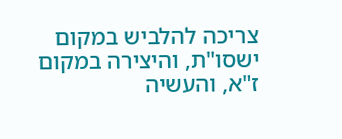צריכה להלביש במקום ישסו"ת, והיצירה במקום ז"א, והעשיה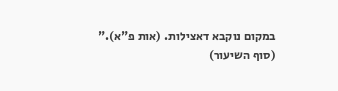במקום נוקבא דאצילות. (אות פ"א)."
(סוף השיעור)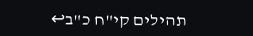תהילים קי"ח כ"ב↩